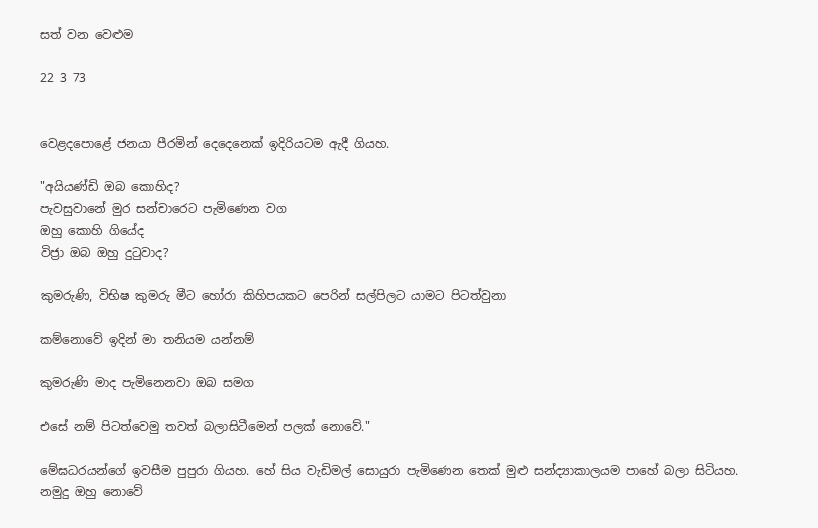සත් වන වෙළුම

22 3 73


වෙළදපොළේ ජනයා පීරමින් දෙදෙනෙක් ඉදිරියටම ඇදී ගියහ.

"අයියණ්ඩි ඔබ කොහිද?
පැවසුවානේ මුර සන්චාරෙට පැමිණෙන වග
ඔහු කොහි ගියේද
විජ්‍රා ඔබ ඔහු දුටුවාද?

කුමරුණි, විභිෂ කුමරු මීට හෝරා කිහිපයකට පෙරින් සල්පිලට යාමට පිටත්වුනා

කම්නොවේ ඉදින් මා තනියම යන්නම්

කුමරුණි මාද පැමිනෙනවා ඔබ සමග

එසේ නම් පිටත්වෙමු තවත් බලාසිටීමෙන් පලක් නොවේ."

මේඝධරයන්ගේ ඉවසීම පුපුරා ගියහ. හේ සිය වැඩිමල් සොයුරා පැමිණෙන තෙක් මුළු සන්ද්‍යාකාලයම පාහේ බලා සිටියහ. නමුදු ඔහු නොවේ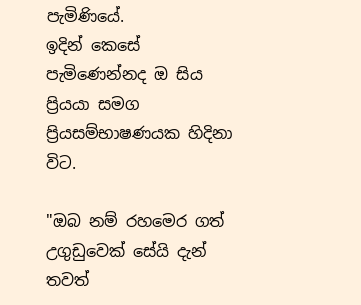පැමිණියේ.
ඉදින් කෙසේ පැමිණෙන්නද ඔ සිය ප්‍රියයා සමග ප්‍රියසම්භාෂණයක හිදිනා විට.

"ඔබ නම් රහමෙර ගත් උගුඩුවෙක් සේයි දැන්
තවත්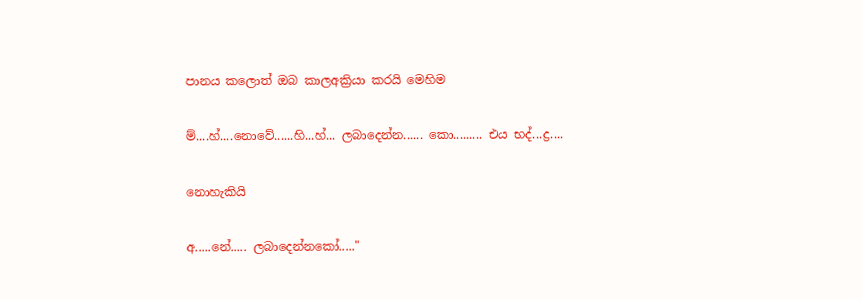පානය කලොත් ඔබ කාලඅක්‍රියා කරයි මෙහිම

ම්....හ්....නොවේ......හි...හ්... ලබාදෙන්න...... කො......... එය භද්...ද්‍ර....

නොහැකියි

අ.....නේ..... ලබාදෙන්නකෝ....."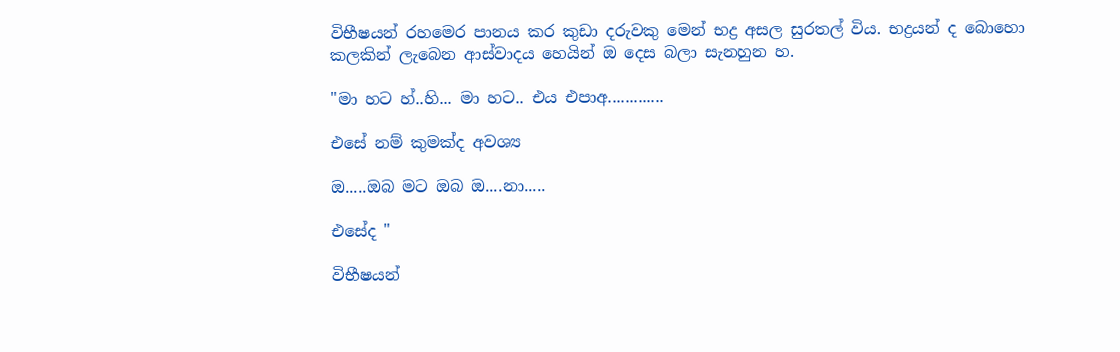විභීෂයන් රහමෙර පානය කර කුඩා දරුවකු මෙන් භද්‍ර අසල සුරතල් විය. භද්‍රයන් ද බොහො කලකින් ලැබෙන ආස්වාදය හෙයින් ඔ දෙස බලා සැනහුන හ.

"මා හට හ්..හි... මා හට.. එය එපාඅ.............

එසේ නම් කුමක්ද අවශ්‍ය

ඔ.....ඔබ මට ඔබ ඔ....නා.....

එසේද "

විභීෂයන්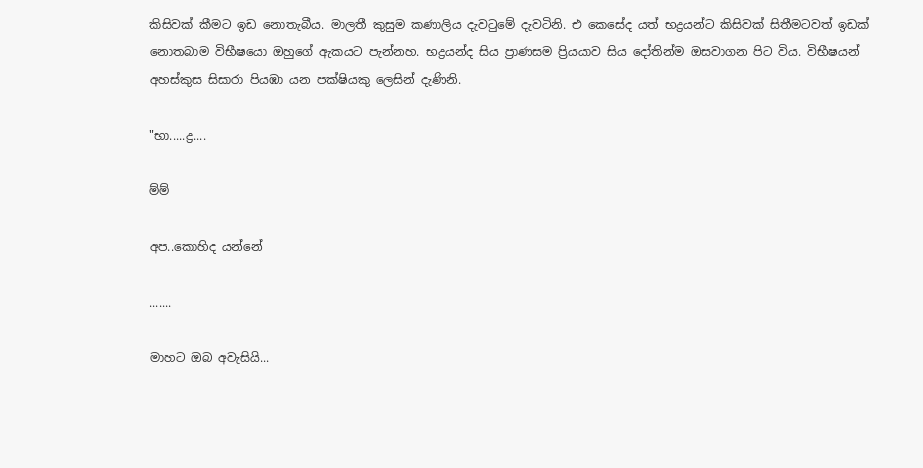කිසිවක් කීමට ඉඩ නොතැබීය. මාලතී කුසුම කණාලිය දැවටුමේ දැවටිනි. එ කෙසේද යත් භද්‍රයන්ට කිසිවක් සිතීමටවත් ඉඩක් නොතබාම විභීෂයො ඔහුගේ ඇකයට පැන්නහ. භද්‍රයන්ද සිය ප්‍රාණසම ප්‍රියයාව සිය දෝතින්ම ඔසවාගන පිට විය. විභීෂයන් අහස්කුස සිසාරා පියඹා යන පක්ෂියකු ලෙසින් දැණිනි.

"භා.....ද්‍ර....

ම්ම්

අප..කොහිද යන්නේ

.......

මාහට ඔබ අවැසියි...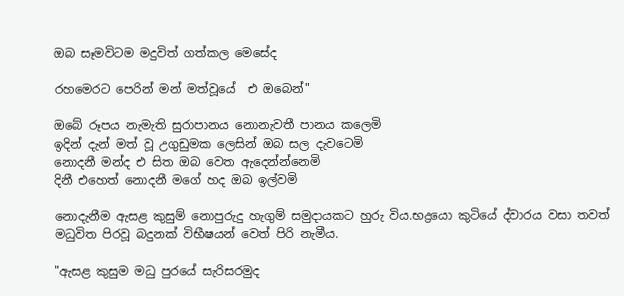ඔබ සෑමවිටම මදුවිත් ගත්කල මෙසේද

රහමෙරට පෙරින් මන් මත්වූයේ  එ ඔබෙන්"

ඔබේ රූපය නැමැති සුරාපානය නොනැවතී පානය කලෙමි
ඉදින් දැන් මත් වූ උගුඩුමක ලෙසින් ඔබ සල දැවටෙමි
නොදනී මන්ද එ සිත ඔබ වෙත ඇදෙන්න්නෙමි
දිනී එහෙත් නොදනී මගේ හද ඔබ ඉල්වමි

නොදැනීම ඇසළ කුසුම් නොපුරුදු හැගුම් සමුදායකට හුරු විය.භද්‍රයො කුටියේ ද්වාරය වසා තවත් මධුවිත පිරවූ බදුනක් විභීෂයන් වෙත් පිරි නැමීය.

"ඇසළ කුසුම මධු පුරයේ සැරිසරමුද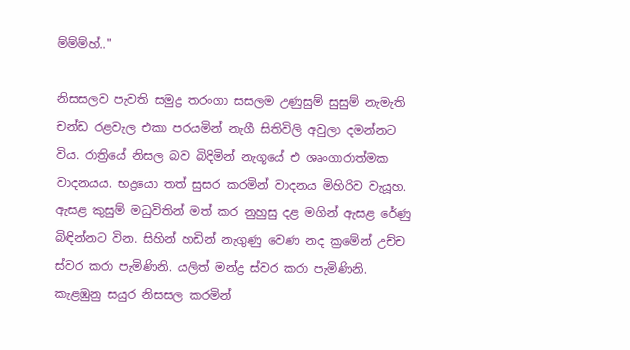ම්ම්ම්හ්.."

නිසසලව පැවති සමුද්‍ර තරංගා සසලම උණුසුම් සුසුම් නැමැති චන්ඩ රළවැල එකා පරයමින් නැගී සිතිවිලි අවුලා දමන්නට විය. රාත්‍රියේ නිසල බව බිදිමින් නැගූයේ එ ශෘංගාරාත්මක වාදනයය. භද්‍රයො තත් සුසර කරමින් වාදනය මිහිරිව වැයූහ.
ඇසළ කුසුම් මධුවිතින් මත් කර නුහුසු දළ මගින් ඇසළ රේණු බිඳින්නට වින. සිහින් හඩින් නැගුණු වෙණ නද ක්‍රමේන් උච්ච ස්වර කරා පැමිණිනි. යලිත් මන්ද්‍ර ස්වර කරා පැමිණිනි. කැළඹුනු සයුර නිසසල කරමින්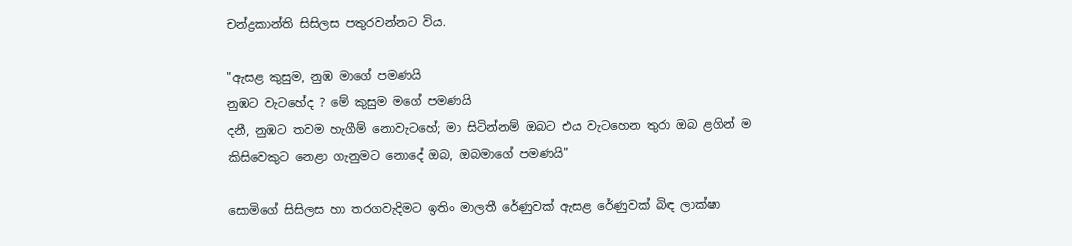චන්ද්‍රකාන්ති සිසිලස පතුරවන්නට විය.

"ඇසළ කුසුම, නුඹ මාගේ පමණයි
නුඹට වැටහේද ? මේ කුසුම මගේ පමණයි
දනී, නුඹට තවම හැගීම් නොවැටහේ; මා සිටින්නම් ඔබට එය වැටහෙන තුරා ඔබ ළගින් ම
කිසිවෙකුට නෙළා ගැනුමට නොදේ ඔබ, ඔබමාගේ පමණයි"

සොමිගේ සිසිලස හා තරගවැදිමට ඉතිං මාලතී රේණුවක් ඇසළ රේණුවක් බිඳ ලාක්ෂා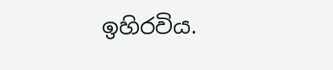ඉහිරවිය.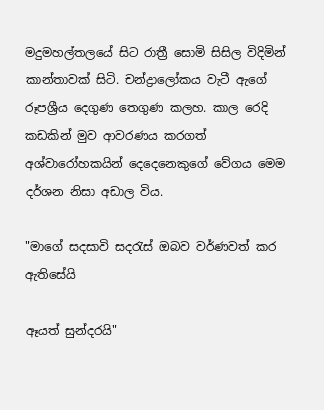මදුමහල්තලයේ සිට රාත්‍රී සොමි සිසිල විදිමින් කාන්තාවක් සිටි. චන්ද්‍රාලෝකය වැටී ඇගේ රූපශ්‍රීය දෙගුණ තෙගුණ කලහ. කාල රෙදි කඩකින් මුව ආවරණය කරගත් අශ්වාරෝහකයින් දෙදෙනෙකුගේ වේගය මෙම දර්ශන නිසා අඩාල විය.

"මාගේ සදසාවි සදරැස් ඔබව වර්ණවත් කර ඇතිසේයි

ඈයත් සුන්දරයි"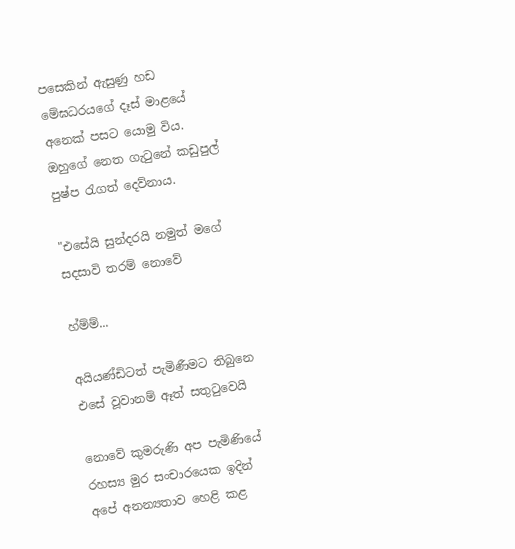පසෙකින් ඇසුණු හඩ මේඝධරයගේ දෑස් මාළයේ අනෙක් පසට යොමු විය. ඔහුගේ නෙත ගැටුනේ කඩුපුල් පුෂ්ප රැගත් දෙව්නාය.

"එසේයි සුන්දරයි නමුත් මගේ සදසාවි තරම් නොවේ

හ්ම්ම්...

අයියණ්ඩිටත් පැමිණීමට තිබුනෙ එසේ වූවානම් ඈත් සතුටුවෙයි

නොවේ කුමරුණි අප පැමිණියේ රහස්‍ය මුර සංචාරයෙක ඉදින් අපේ අනන්‍යතාව හෙළි කළ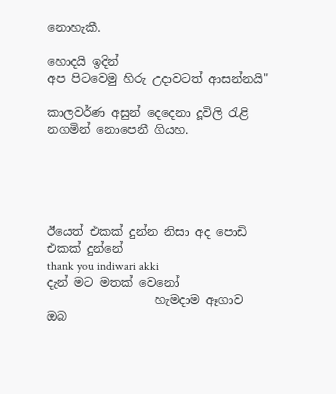නොහැකී.

හොදයි ඉදින්
අප පිටවෙමු හිරු උදාවටත් ආසන්නයි"

කාලවර්ණ අසුන් දෙදෙනා දූවිලි රැළි නගමින් නොපෙනී ගියහ.





ඊයෙත් එකක් දුන්න නිසා අද පොඩි එකක් දුන්නේ
thank you indiwari akki
දැන් මට මතක් වෙනෝ
                  හැමදාම ඈගාව ඔබ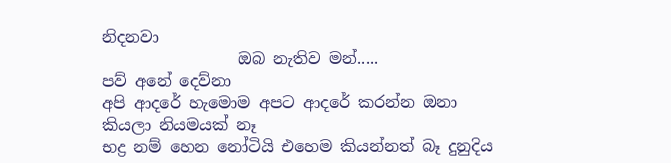නිදනවා
                 ඔබ නැතිව මන්.....
පව් අනේ දෙව්නා
අපි ආදරේ හැමොම අපට ආදරේ කරන්න ඔනා කියලා නියමයක් නෑ
භද්‍ර නම් හෙන නෝටියි එහෙම කියන්නත් බෑ දුනුදිය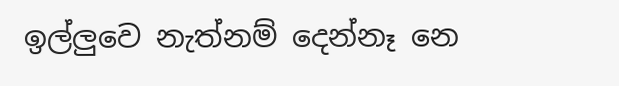ඉල්ලුවෙ නැත්නම් දෙන්නෑ නෙ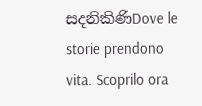සදනිකිණිDove le storie prendono vita. Scoprilo ora